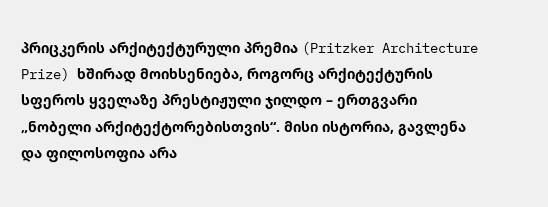პრიცკერის არქიტექტურული პრემია (Pritzker Architecture Prize) ხშირად მოიხსენიება, როგორც არქიტექტურის სფეროს ყველაზე პრესტიჟული ჯილდო – ერთგვარი „ნობელი არქიტექტორებისთვის“. მისი ისტორია, გავლენა და ფილოსოფია არა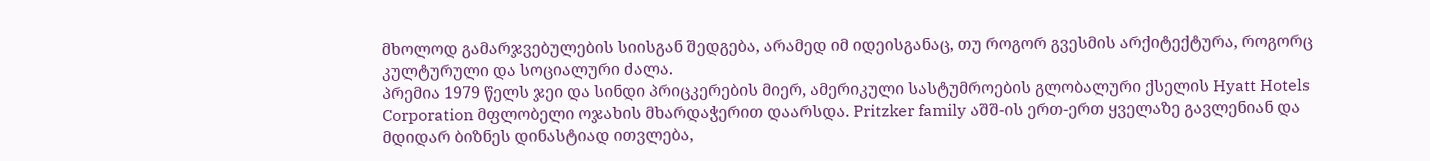მხოლოდ გამარჯვებულების სიისგან შედგება, არამედ იმ იდეისგანაც, თუ როგორ გვესმის არქიტექტურა, როგორც კულტურული და სოციალური ძალა.
პრემია 1979 წელს ჯეი და სინდი პრიცკერების მიერ, ამერიკული სასტუმროების გლობალური ქსელის Hyatt Hotels Corporation მფლობელი ოჯახის მხარდაჭერით დაარსდა. Pritzker family აშშ-ის ერთ-ერთ ყველაზე გავლენიან და მდიდარ ბიზნეს დინასტიად ითვლება,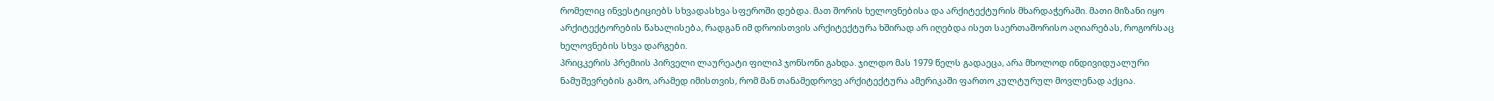რომელიც ინვესტიციებს სხვადასხვა სფეროში დებდა. მათ შორის ხელოვნებისა და არქიტექტურის მხარდაჭერაში. მათი მიზანი იყო არქიტექტორების წახალისება, რადგან იმ დროისთვის არქიტექტურა ხშირად არ იღებდა ისეთ საერთაშორისო აღიარებას, როგორსაც ხელოვნების სხვა დარგები.
პრიცკერის პრემიის პირველი ლაურეატი ფილიპ ჯონსონი გახდა. ჯილდო მას 1979 წელს გადაეცა, არა მხოლოდ ინდივიდუალური ნამუშევრების გამო, არამედ იმისთვის, რომ მან თანამედროვე არქიტექტურა ამერიკაში ფართო კულტურულ მოვლენად აქცია.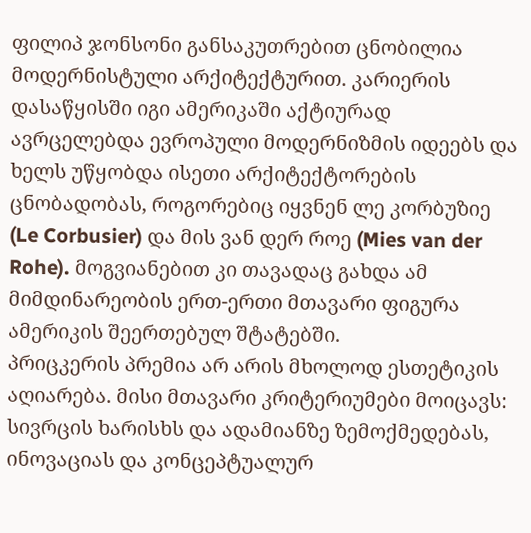ფილიპ ჯონსონი განსაკუთრებით ცნობილია მოდერნისტული არქიტექტურით. კარიერის დასაწყისში იგი ამერიკაში აქტიურად ავრცელებდა ევროპული მოდერნიზმის იდეებს და ხელს უწყობდა ისეთი არქიტექტორების ცნობადობას, როგორებიც იყვნენ ლე კორბუზიე (Le Corbusier) და მის ვან დერ როე (Mies van der Rohe). მოგვიანებით კი თავადაც გახდა ამ მიმდინარეობის ერთ-ერთი მთავარი ფიგურა ამერიკის შეერთებულ შტატებში.
პრიცკერის პრემია არ არის მხოლოდ ესთეტიკის აღიარება. მისი მთავარი კრიტერიუმები მოიცავს: სივრცის ხარისხს და ადამიანზე ზემოქმედებას, ინოვაციას და კონცეპტუალურ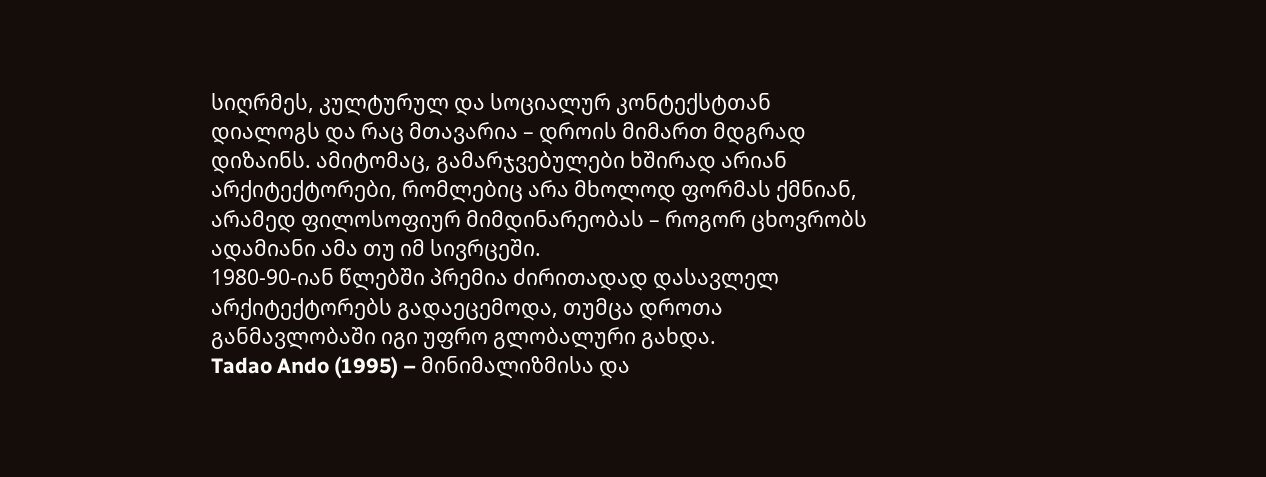სიღრმეს, კულტურულ და სოციალურ კონტექსტთან დიალოგს და რაც მთავარია – დროის მიმართ მდგრად დიზაინს. ამიტომაც, გამარჯვებულები ხშირად არიან არქიტექტორები, რომლებიც არა მხოლოდ ფორმას ქმნიან, არამედ ფილოსოფიურ მიმდინარეობას – როგორ ცხოვრობს ადამიანი ამა თუ იმ სივრცეში.
1980-90-იან წლებში პრემია ძირითადად დასავლელ არქიტექტორებს გადაეცემოდა, თუმცა დროთა განმავლობაში იგი უფრო გლობალური გახდა.
Tadao Ando (1995) – მინიმალიზმისა და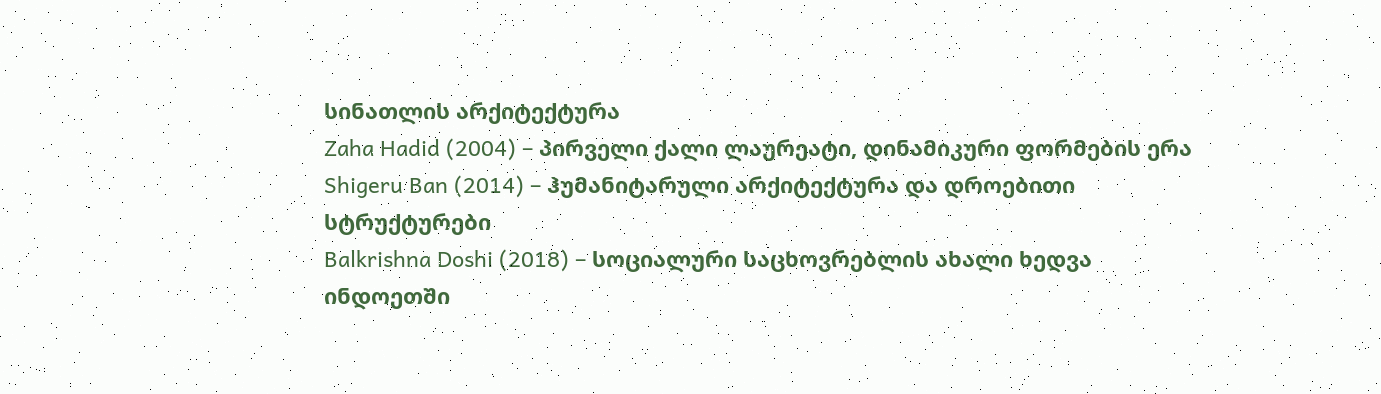სინათლის არქიტექტურა
Zaha Hadid (2004) – პირველი ქალი ლაურეატი, დინამიკური ფორმების ერა
Shigeru Ban (2014) – ჰუმანიტარული არქიტექტურა და დროებითი სტრუქტურები
Balkrishna Doshi (2018) – სოციალური საცხოვრებლის ახალი ხედვა ინდოეთში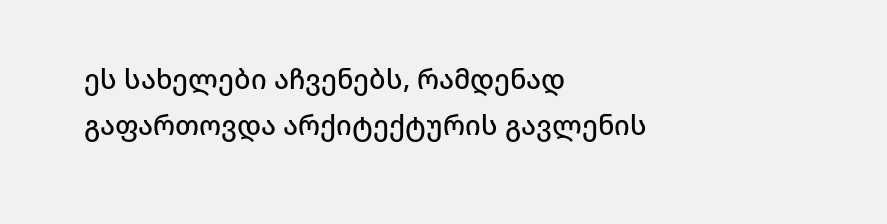ეს სახელები აჩვენებს, რამდენად გაფართოვდა არქიტექტურის გავლენის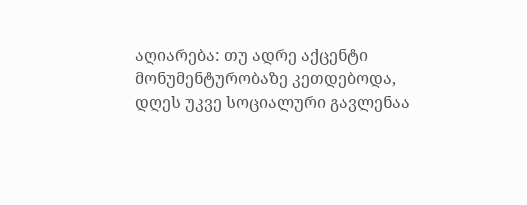აღიარება: თუ ადრე აქცენტი მონუმენტურობაზე კეთდებოდა, დღეს უკვე სოციალური გავლენაა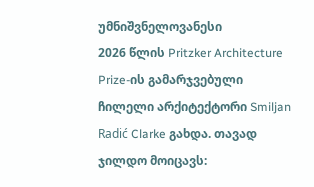უმნიშვნელოვანესი
2026 წლის Pritzker Architecture Prize-ის გამარჯვებული ჩილელი არქიტექტორი Smiljan Radić Clarke გახდა. თავად ჯილდო მოიცავს: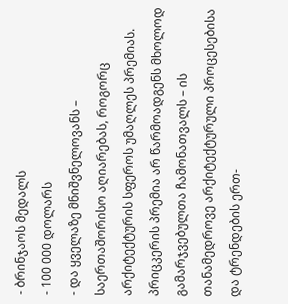- ბრინჯაოს მედალს
- 100 000 დოლარს
- და ყველაზე მნიშვნელოვანს – საერთაშორისო აღიარებას, როგორც არქიტექტურის სფეროს უმაღლეს პრემიას.
პრიცკერის პრემია არ წარმოადგენს მხოლოდ გამარჯვებულთა ჩამონათვალს – ის თანამედროვე არქიტექტურული პროცესებისა და ტრენდების ერთ-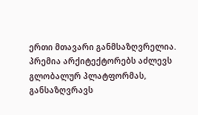ერთი მთავარი განმსაზღვრელია. პრემია არქიტექტორებს აძლევს გლობალურ პლატფორმას, განსაზღვრავს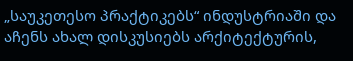„საუკეთესო პრაქტიკებს“ ინდუსტრიაში და აჩენს ახალ დისკუსიებს არქიტექტურის,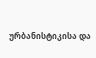ურბანისტიკისა და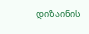დიზაინის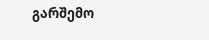გარშემო